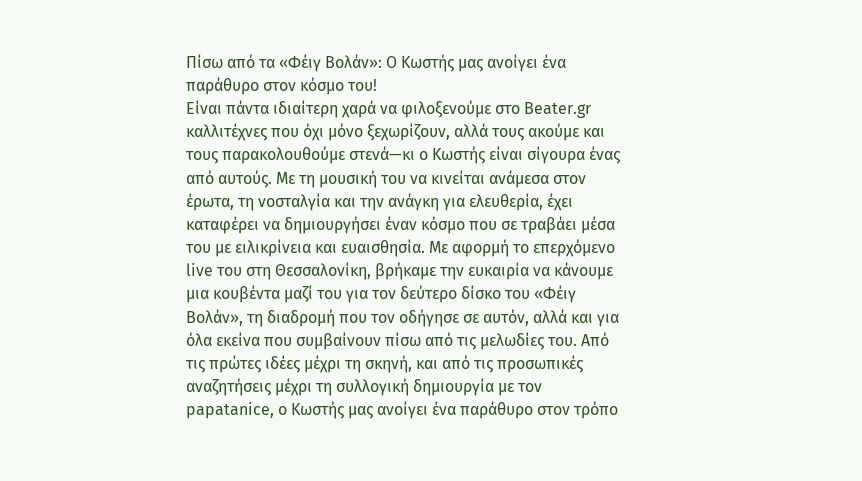Πίσω από τα «Φέιγ Βολάν»: Ο Κωστής μας ανοίγει ένα παράθυρο στον κόσμο του!
Είναι πάντα ιδιαίτερη χαρά να φιλοξενούμε στο Beater.gr καλλιτέχνες που όχι μόνο ξεχωρίζουν, αλλά τους ακούμε και τους παρακολουθούμε στενά—κι ο Κωστής είναι σίγουρα ένας από αυτούς. Με τη μουσική του να κινείται ανάμεσα στον έρωτα, τη νοσταλγία και την ανάγκη για ελευθερία, έχει καταφέρει να δημιουργήσει έναν κόσμο που σε τραβάει μέσα του με ειλικρίνεια και ευαισθησία. Με αφορμή το επερχόμενο live του στη Θεσσαλονίκη, βρήκαμε την ευκαιρία να κάνουμε μια κουβέντα μαζί του για τον δεύτερο δίσκο του «Φέιγ Βολάν», τη διαδρομή που τον οδήγησε σε αυτόν, αλλά και για όλα εκείνα που συμβαίνουν πίσω από τις μελωδίες του. Από τις πρώτες ιδέες μέχρι τη σκηνή, και από τις προσωπικές αναζητήσεις μέχρι τη συλλογική δημιουργία με τον papatanice, ο Κωστής μας ανοίγει ένα παράθυρο στον τρόπο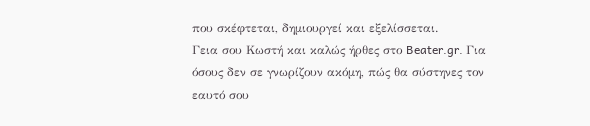που σκέφτεται, δημιουργεί και εξελίσσεται.
Γεια σου Κωστή και καλώς ήρθες στο Beater.gr. Για όσους δεν σε γνωρίζουν ακόμη, πώς θα σύστηνες τον εαυτό σου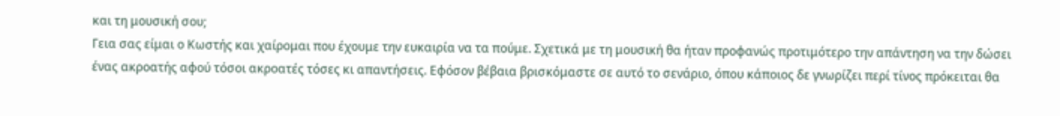και τη μουσική σου;
Γεια σας είμαι ο Κωστής και χαίρομαι που έχουμε την ευκαιρία να τα πούμε. Σχετικά με τη μουσική θα ήταν προφανώς προτιμότερο την απάντηση να την δώσει ένας ακροατής αφού τόσοι ακροατές τόσες κι απαντήσεις. Εφόσον βέβαια βρισκόμαστε σε αυτό το σενάριο, όπου κάποιος δε γνωρίζει περί τίνος πρόκειται θα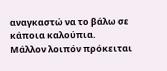αναγκαστώ να το βάλω σε κάποια καλούπια.
Μάλλον λοιπόν πρόκειται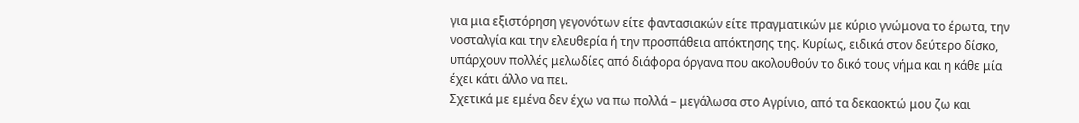για μια εξιστόρηση γεγονότων είτε φαντασιακών είτε πραγματικών με κύριο γνώμονα το έρωτα, την νοσταλγία και την ελευθερία ή την προσπάθεια απόκτησης της. Κυρίως, ειδικά στον δεύτερο δίσκο, υπάρχουν πολλές μελωδίες από διάφορα όργανα που ακολουθούν το δικό τους νήμα και η κάθε μία έχει κάτι άλλο να πει.
Σχετικά με εμένα δεν έχω να πω πολλά – μεγάλωσα στο Αγρίνιο, από τα δεκαοκτώ μου ζω και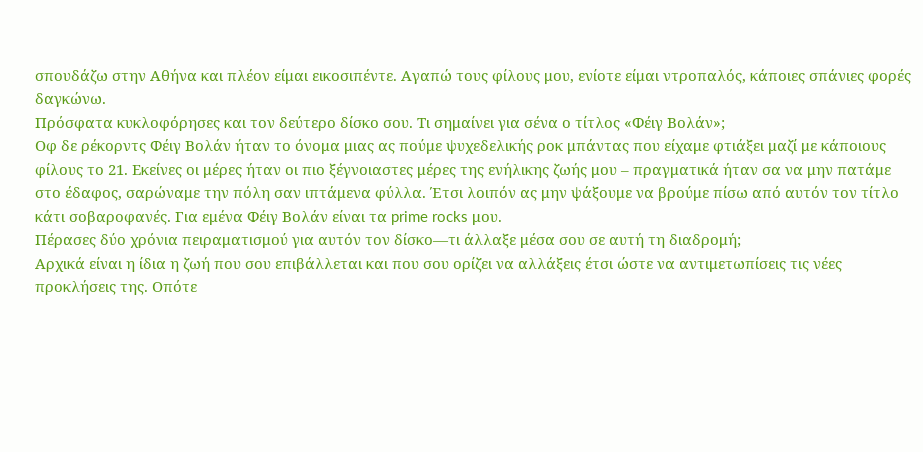σπουδάζω στην Αθήνα και πλέον είμαι εικοσιπέντε. Αγαπώ τους φίλους μου, ενίοτε είμαι ντροπαλός, κάποιες σπάνιες φορές δαγκώνω.
Πρόσφατα κυκλοφόρησες και τον δεύτερο δίσκο σου. Τι σημαίνει για σένα ο τίτλος «Φέιγ Βολάν»;
Οφ δε ρέκορντς Φέιγ Βολάν ήταν το όνομα μιας ας πούμε ψυχεδελικής ροκ μπάντας που είχαμε φτιάξει μαζί με κάποιους φίλους το 21. Εκείνες οι μέρες ήταν οι πιο ξέγνοιαστες μέρες της ενήλικης ζωής μου – πραγματικά ήταν σα να μην πατάμε στο έδαφος, σαρώναμε την πόλη σαν ιπτάμενα φύλλα. Έτσι λοιπόν ας μην ψάξουμε να βρούμε πίσω από αυτόν τον τίτλο κάτι σοβαροφανές. Για εμένα Φέιγ Βολάν είναι τα prime rocks μου.
Πέρασες δύο χρόνια πειραματισμού για αυτόν τον δίσκο—τι άλλαξε μέσα σου σε αυτή τη διαδρομή;
Αρχικά είναι η ίδια η ζωή που σου επιβάλλεται και που σου ορίζει να αλλάξεις έτσι ώστε να αντιμετωπίσεις τις νέες προκλήσεις της. Οπότε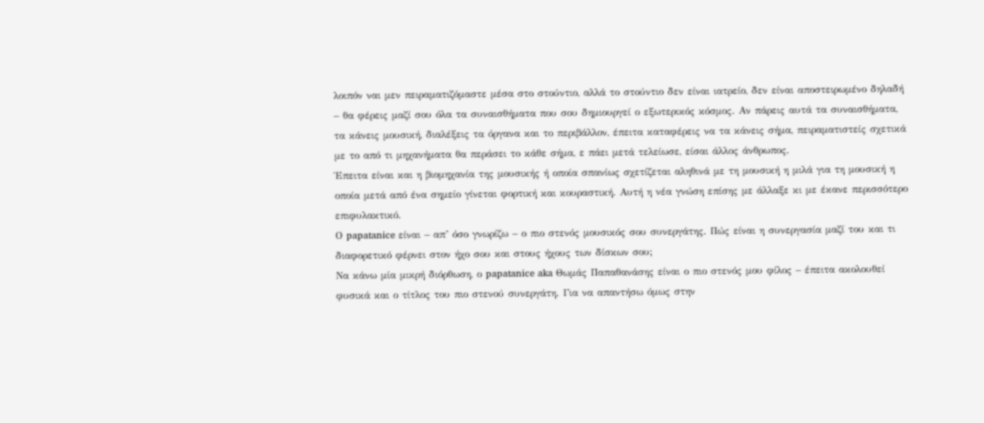λοιπόν ναι μεν πειραματιζόμαστε μέσα στο στούντιο, αλλά το στούντιο δεν είναι ιατρείο, δεν είναι αποστειρωμένο δηλαδή – θα φέρεις μαζί σου όλα τα συναισθήματα που σου δημιουργεί ο εξωτερικός κόσμος. Αν πάρεις αυτά τα συναισθήματα, τα κάνεις μουσική, διαλέξεις τα όργανα και το περιβάλλον, έπειτα καταφέρεις να τα κάνεις σήμα, πειραματιστείς σχετικά με το από τι μηχανήματα θα περάσει το κάθε σήμα, ε πάει μετά τελείωσε, είσαι άλλος άνθρωπος.
Έπειτα είναι και η βιομηχανία της μουσικής ή οποία σπανίως σχετίζεται αληθινά με τη μουσική η μιλά για τη μουσική η οποία μετά από ένα σημείο γίνεται φορτική και κουραστική. Αυτή η νέα γνώση επίσης με άλλαξε κι με έκανε περισσότερο επιφυλακτικό.
Ο papatanice είναι – απ’ όσο γνωρίζω – ο πιο στενός μουσικός σου συνεργάτης. Πώς είναι η συνεργασία μαζί του και τι διαφορετικό φέρνει στον ήχο σου και στους ήχους των δίσκων σου;
Να κάνω μία μικρή διόρθωση, ο papatanice aka Θωμάς Παπαθανάσης είναι ο πιο στενός μου φίλος – έπειτα ακολουθεί φυσικά και ο τίτλος του πιο στενού συνεργάτη. Για να απαντήσω όμως στην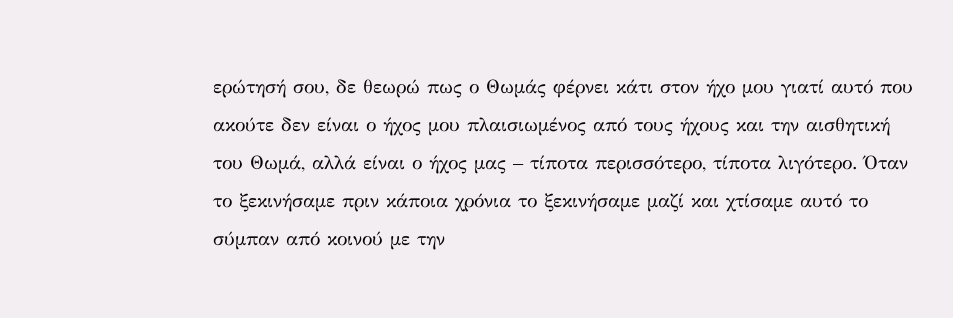ερώτησή σου, δε θεωρώ πως ο Θωμάς φέρνει κάτι στον ήχο μου γιατί αυτό που ακούτε δεν είναι ο ήχος μου πλαισιωμένος από τους ήχους και την αισθητική του Θωμά, αλλά είναι ο ήχος μας – τίποτα περισσότερο, τίποτα λιγότερο. Όταν το ξεκινήσαμε πριν κάποια χρόνια το ξεκινήσαμε μαζί και χτίσαμε αυτό το σύμπαν από κοινού με την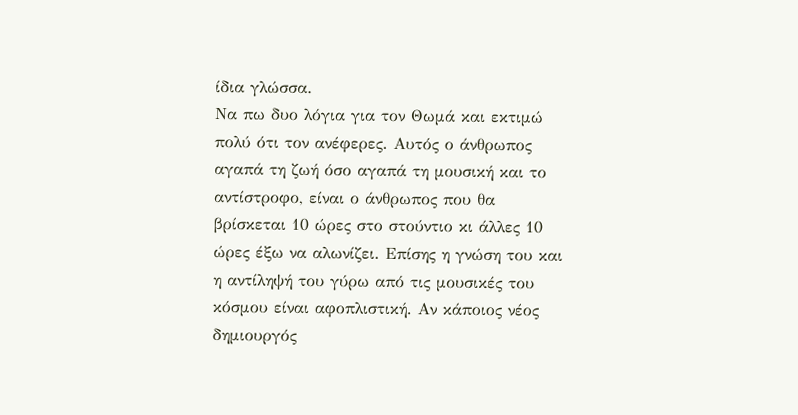ίδια γλώσσα.
Να πω δυο λόγια για τον Θωμά και εκτιμώ πολύ ότι τον ανέφερες. Αυτός ο άνθρωπος αγαπά τη ζωή όσο αγαπά τη μουσική και το αντίστροφο, είναι ο άνθρωπος που θα βρίσκεται 10 ώρες στο στούντιο κι άλλες 10 ώρες έξω να αλωνίζει. Επίσης η γνώση του και η αντίληψή του γύρω από τις μουσικές του κόσμου είναι αφοπλιστική. Αν κάποιος νέος δημιουργός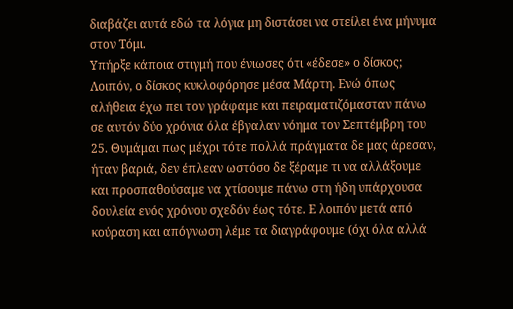διαβάζει αυτά εδώ τα λόγια μη διστάσει να στείλει ένα μήνυμα στον Τόμι.
Υπήρξε κάποια στιγμή που ένιωσες ότι «έδεσε» ο δίσκος;
Λοιπόν, ο δίσκος κυκλοφόρησε μέσα Μάρτη. Ενώ όπως αλήθεια έχω πει τον γράφαμε και πειραματιζόμασταν πάνω σε αυτόν δύο χρόνια όλα έβγαλαν νόημα τον Σεπτέμβρη του 25. Θυμάμαι πως μέχρι τότε πολλά πράγματα δε μας άρεσαν, ήταν βαριά, δεν έπλεαν ωστόσο δε ξέραμε τι να αλλάξουμε και προσπαθούσαμε να χτίσουμε πάνω στη ήδη υπάρχουσα δουλεία ενός χρόνου σχεδόν έως τότε. Ε λοιπόν μετά από κούραση και απόγνωση λέμε τα διαγράφουμε (όχι όλα αλλά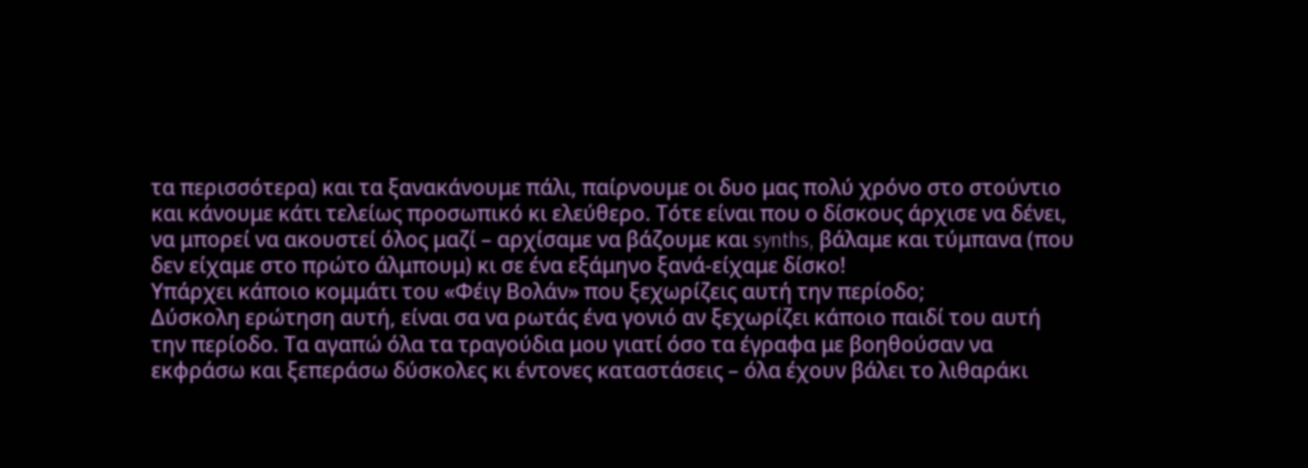τα περισσότερα) και τα ξανακάνουμε πάλι, παίρνουμε οι δυο μας πολύ χρόνο στο στούντιο και κάνουμε κάτι τελείως προσωπικό κι ελεύθερο. Τότε είναι που ο δίσκους άρχισε να δένει, να μπορεί να ακουστεί όλος μαζί – αρχίσαμε να βάζουμε και synths, βάλαμε και τύμπανα (που δεν είχαμε στο πρώτο άλμπουμ) κι σε ένα εξάμηνο ξανά-είχαμε δίσκο!
Υπάρχει κάποιο κομμάτι του «Φέιγ Βολάν» που ξεχωρίζεις αυτή την περίοδο;
Δύσκολη ερώτηση αυτή, είναι σα να ρωτάς ένα γονιό αν ξεχωρίζει κάποιο παιδί του αυτή την περίοδο. Τα αγαπώ όλα τα τραγούδια μου γιατί όσο τα έγραφα με βοηθούσαν να εκφράσω και ξεπεράσω δύσκολες κι έντονες καταστάσεις – όλα έχουν βάλει το λιθαράκι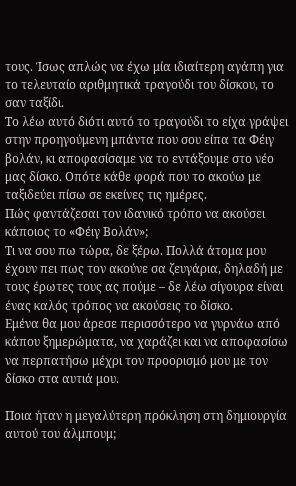τους. Ίσως απλώς να έχω μία ιδιαίτερη αγάπη για το τελευταίο αριθμητικά τραγούδι του δίσκου, το σαν ταξίδι.
Το λέω αυτό διότι αυτό το τραγούδι το είχα γράψει στην προηγούμενη μπάντα που σου είπα τα Φέιγ βολάν, κι αποφασίσαμε να το εντάξουμε στο νέο μας δίσκο. Οπότε κάθε φορά που το ακούω με ταξιδεύει πίσω σε εκείνες τις ημέρες.
Πώς φαντάζεσαι τον ιδανικό τρόπο να ακούσει κάποιος το «Φέιγ Βολάν»;
Τι να σου πω τώρα, δε ξέρω. Πολλά άτομα μου έχουν πει πως τον ακούνε σα ζευγάρια, δηλαδή με τους έρωτες τους ας πούμε – δε λέω σίγουρα είναι ένας καλός τρόπος να ακούσεις το δίσκο.
Εμένα θα μου άρεσε περισσότερο να γυρνάω από κάπου ξημερώματα, να χαράζει και να αποφασίσω να περπατήσω μέχρι τον προορισμό μου με τον δίσκο στα αυτιά μου.

Ποια ήταν η μεγαλύτερη πρόκληση στη δημιουργία αυτού του άλμπουμ;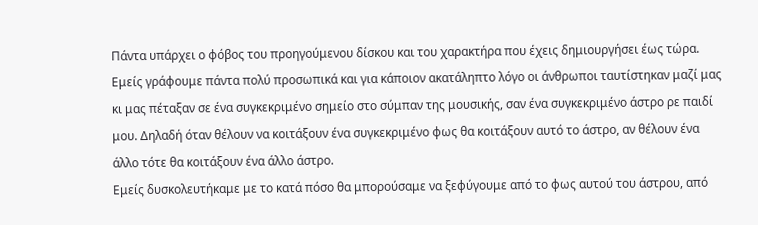Πάντα υπάρχει ο φόβος του προηγούμενου δίσκου και του χαρακτήρα που έχεις δημιουργήσει έως τώρα. Εμείς γράφουμε πάντα πολύ προσωπικά και για κάποιον ακατάληπτο λόγο οι άνθρωποι ταυτίστηκαν μαζί μας κι μας πέταξαν σε ένα συγκεκριμένο σημείο στο σύμπαν της μουσικής, σαν ένα συγκεκριμένο άστρο ρε παιδί μου. Δηλαδή όταν θέλουν να κοιτάξουν ένα συγκεκριμένο φως θα κοιτάξουν αυτό το άστρο, αν θέλουν ένα άλλο τότε θα κοιτάξουν ένα άλλο άστρο.
Εμείς δυσκολευτήκαμε με το κατά πόσο θα μπορούσαμε να ξεφύγουμε από το φως αυτού του άστρου, από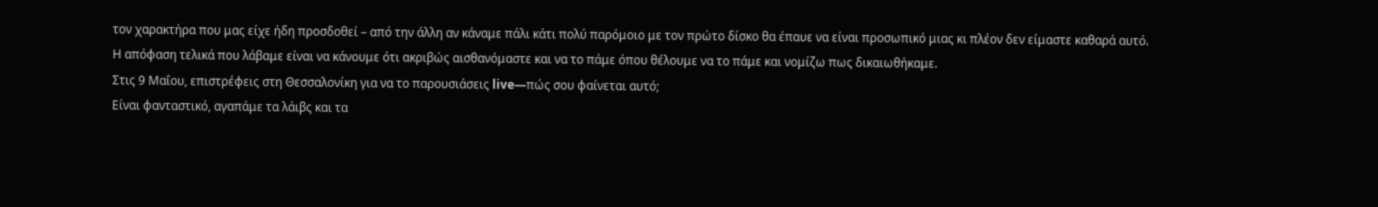τον χαρακτήρα που μας είχε ήδη προσδοθεί – από την άλλη αν κάναμε πάλι κάτι πολύ παρόμοιο με τον πρώτο δίσκο θα έπαυε να είναι προσωπικό μιας κι πλέον δεν είμαστε καθαρά αυτό.
Η απόφαση τελικά που λάβαμε είναι να κάνουμε ότι ακριβώς αισθανόμαστε και να το πάμε όπου θέλουμε να το πάμε και νομίζω πως δικαιωθήκαμε.
Στις 9 Μαΐου, επιστρέφεις στη Θεσσαλονίκη για να το παρουσιάσεις live—πώς σου φαίνεται αυτό;
Είναι φανταστικό, αγαπάμε τα λάιβς και τα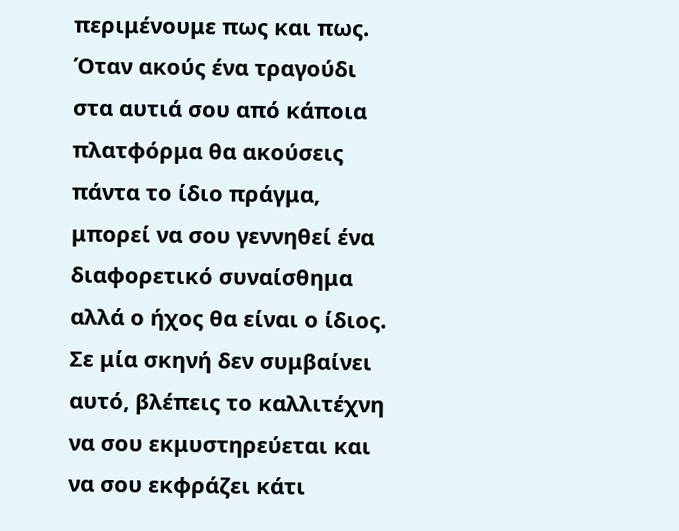περιμένουμε πως και πως. Όταν ακούς ένα τραγούδι στα αυτιά σου από κάποια πλατφόρμα θα ακούσεις πάντα το ίδιο πράγμα, μπορεί να σου γεννηθεί ένα διαφορετικό συναίσθημα αλλά ο ήχος θα είναι ο ίδιος. Σε μία σκηνή δεν συμβαίνει αυτό, βλέπεις το καλλιτέχνη να σου εκμυστηρεύεται και να σου εκφράζει κάτι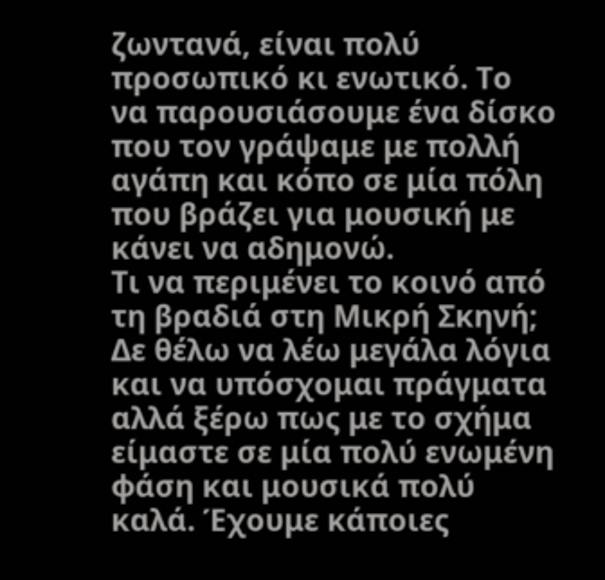ζωντανά, είναι πολύ προσωπικό κι ενωτικό. Το να παρουσιάσουμε ένα δίσκο που τον γράψαμε με πολλή αγάπη και κόπο σε μία πόλη που βράζει για μουσική με κάνει να αδημονώ.
Τι να περιμένει το κοινό από τη βραδιά στη Μικρή Σκηνή;
Δε θέλω να λέω μεγάλα λόγια και να υπόσχομαι πράγματα αλλά ξέρω πως με το σχήμα είμαστε σε μία πολύ ενωμένη φάση και μουσικά πολύ καλά. Έχουμε κάποιες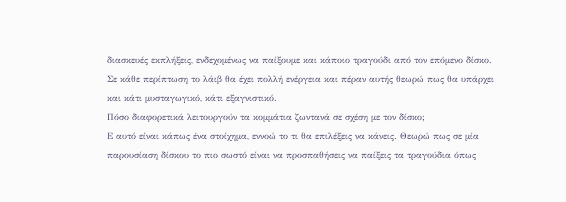διασκευές εκπλήξεις, ενδεχομένως να παίξουμε και κάποιο τραγούδι από τον επόμενο δίσκο.
Σε κάθε περίπτωση το λάιβ θα έχει πολλή ενέργεια και πέραν αυτής θεωρώ πως θα υπάρχει και κάτι μυσταγωγικό, κάτι εξαγνιστικό.
Πόσο διαφορετικά λειτουργούν τα κομμάτια ζωντανά σε σχέση με τον δίσκο;
Ε αυτό είναι κάπως ένα στοίχημα, εννοώ το τι θα επιλέξεις να κάνεις. Θεωρώ πως σε μία παρουσίαση δίσκου το πιο σωστό είναι να προσπαθήσεις να παίξεις τα τραγούδια όπως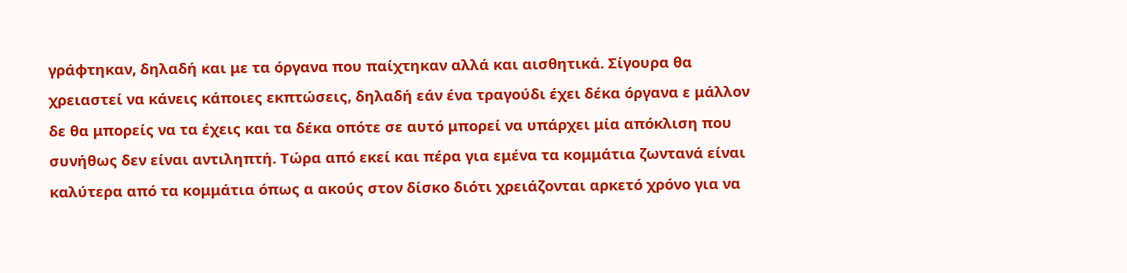γράφτηκαν, δηλαδή και με τα όργανα που παίχτηκαν αλλά και αισθητικά. Σίγουρα θα χρειαστεί να κάνεις κάποιες εκπτώσεις, δηλαδή εάν ένα τραγούδι έχει δέκα όργανα ε μάλλον δε θα μπορείς να τα έχεις και τα δέκα οπότε σε αυτό μπορεί να υπάρχει μία απόκλιση που συνήθως δεν είναι αντιληπτή. Τώρα από εκεί και πέρα για εμένα τα κομμάτια ζωντανά είναι καλύτερα από τα κομμάτια όπως α ακούς στον δίσκο διότι χρειάζονται αρκετό χρόνο για να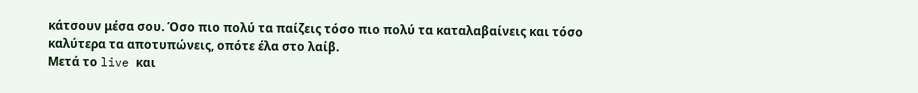κάτσουν μέσα σου. Όσο πιο πολύ τα παίζεις τόσο πιο πολύ τα καταλαβαίνεις και τόσο καλύτερα τα αποτυπώνεις, οπότε έλα στο λαίβ.
Μετά το live και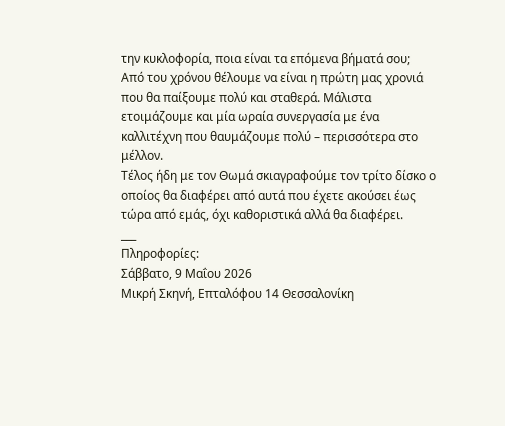την κυκλοφορία, ποια είναι τα επόμενα βήματά σου;
Από του χρόνου θέλουμε να είναι η πρώτη μας χρονιά που θα παίξουμε πολύ και σταθερά. Μάλιστα ετοιμάζουμε και μία ωραία συνεργασία με ένα καλλιτέχνη που θαυμάζουμε πολύ – περισσότερα στο μέλλον.
Τέλος ήδη με τον Θωμά σκιαγραφούμε τον τρίτο δίσκο ο οποίος θα διαφέρει από αυτά που έχετε ακούσει έως τώρα από εμάς, όχι καθοριστικά αλλά θα διαφέρει.
___
Πληροφορίες:
Σάββατο, 9 Μαΐου 2026
Μικρή Σκηνή, Επταλόφου 14 Θεσσαλονίκη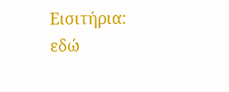Εισιτήρια: εδώ